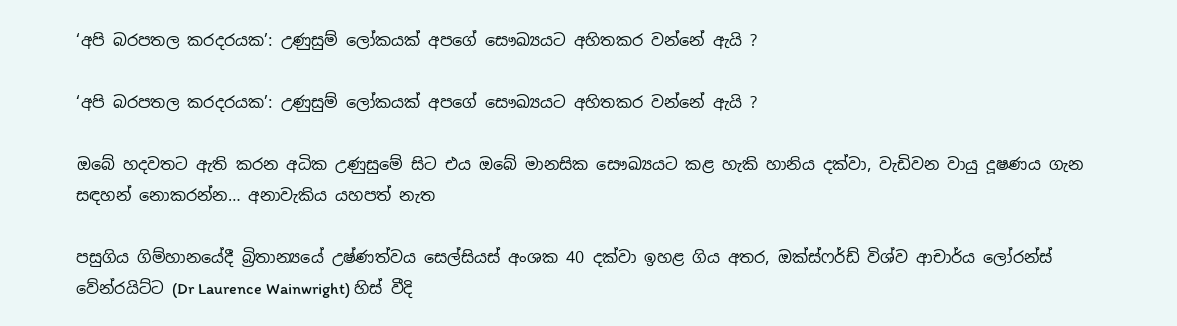‘අපි බරපතල කරදරයක’: උණුසුම් ලෝකයක් අපගේ සෞඛ්‍යයට අහිතකර වන්නේ ඇයි ?

‘අපි බරපතල කරදරයක’: උණුසුම් ලෝකයක් අපගේ සෞඛ්‍යයට අහිතකර වන්නේ ඇයි ?

ඔබේ හදවතට ඇති කරන අධික උණුසුමේ සිට එය ඔබේ මානසික සෞඛ්‍යයට කළ හැකි හානිය දක්වා, වැඩිවන වායු දූෂණය ගැන සඳහන් නොකරන්න… අනාවැකිය යහපත් නැත

පසුගිය ගිම්හානයේදී බ්‍රිතාන්‍යයේ උෂ්ණත්වය සෙල්සියස් අංශක 40 දක්වා ඉහළ ගිය අතර, ඔක්ස්ෆර්ඩ් විශ්ව ආචාර්ය ලෝරන්ස් වේන්රයිට්ට (Dr Laurence Wainwright) හිස් වීදි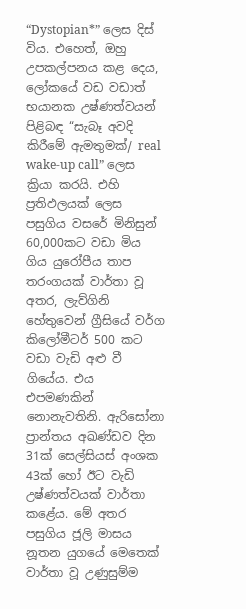“Dystopian*” ලෙස දිස් විය. එහෙත්, ඔහු උපකල්පනය කළ දෙය, ලෝකයේ වඩ වඩාත් භයානක උෂ්ණත්වයන් පිළිබඳ “සැබෑ අවදි කිරීමේ ඇමතුමක්/ real wake-up call” ලෙස ක්‍රියා කරයි. එහි ප්‍රතිඵලයක් ලෙස පසුගිය වසරේ මිනිසුන් 60,000කට වඩා මිය ගිය යුරෝපීය තාප තරංගයක් වාර්තා වූ අතර, ලැව්ගිනි හේතුවෙන් ග්‍රීසියේ වර්ග කිලෝමීටර් 500 කට වඩා වැඩි අළු වී ගියේය. එය එපමණකින් නොනැවතිනි. ඇරිසෝනා ප්‍රාන්තය අඛණ්ඩව දින 31ක් සෙල්සියස් අංශක 43ක් හෝ ඊට වැඩි උෂ්ණත්වයක් වාර්තා කළේය. මේ අතර පසුගිය ජූලි මාසය නූතන යුගයේ මෙතෙක් වාර්තා වූ උණුසුම්ම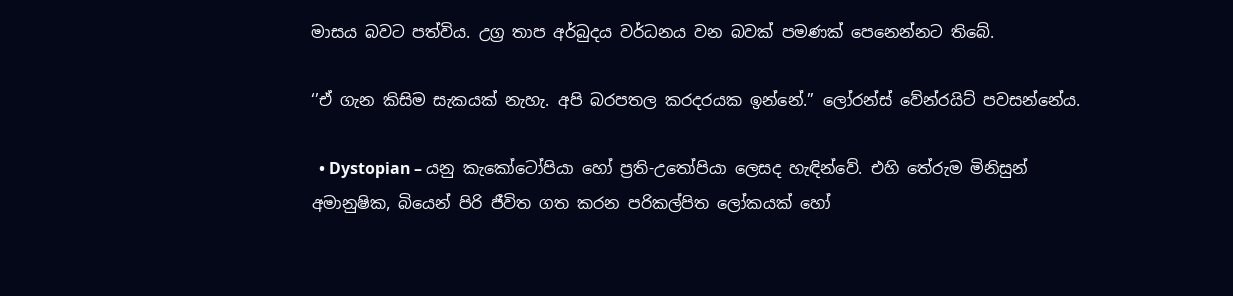මාසය බවට පත්විය. උග්‍ර තාප අර්බුදය වර්ධනය වන බවක් පමණක් පෙනෙන්නට තිබේ.

‘’ඒ ගැන කිසිම සැකයක් නැහැ. අපි බරපතල කරදරයක ඉන්නේ.” ලෝරන්ස් වේන්රයිට් පවසන්නේය.

  • Dystopian – යනු කැකෝටෝපියා හෝ ප්‍රති-උතෝපියා ලෙසද හැඳින්වේ. එහි තේරුම මිනිසුන් අමානුෂික, බියෙන් පිරි ජීවිත ගත කරන පරිකල්පිත ලෝකයක් හෝ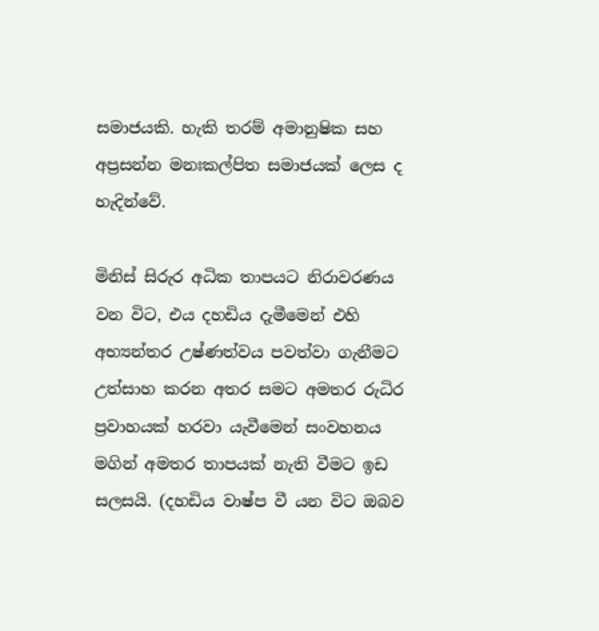සමාජයකි. හැකි තරම් අමානුෂික සහ අප්‍රසන්න මනඃකල්පිත සමාජයක් ලෙස ද හැදින්වේ.

මිනිස් සිරුර අධික තාපයට නිරාවරණය වන විට, එය දහඩිය දැමීමෙන් එහි අභ්‍යන්තර උෂ්ණත්වය පවත්වා ගැනීමට උත්සාහ කරන අතර සමට අමතර රුධිර ප්‍රවාහයක් හරවා යැවීමෙන් සංවහනය මගින් අමතර තාපයක් නැති වීමට ඉඩ සලසයි. (දහඩිය වාෂ්ප වී යන විට ඔබව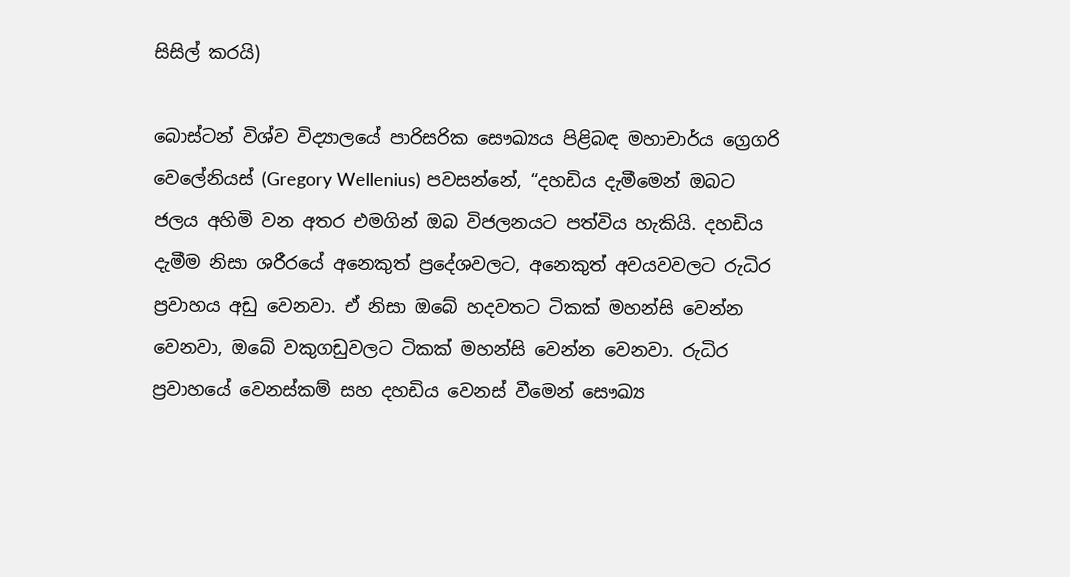සිසිල් කරයි)

බොස්ටන් විශ්ව විද්‍යාලයේ පාරිසරික සෞඛ්‍යය පිළිබඳ මහාචාර්ය ග්‍රෙගරි වෙලේනියස් (Gregory Wellenius) පවසන්නේ, “දහඩිය දැමීමෙන් ඔබට ජලය අහිමි වන අතර එමගින් ඔබ විජලනයට පත්විය හැකියි. දහඩිය දැමීම නිසා ශරීරයේ අනෙකුත් ප්‍රදේශවලට, අනෙකුත් අවයවවලට රුධිර ප්‍රවාහය අඩු වෙනවා. ඒ නිසා ඔබේ හදවතට ටිකක් මහන්සි වෙන්න වෙනවා, ඔබේ වකුගඩුවලට ටිකක් මහන්සි වෙන්න වෙනවා. රුධිර ප්‍රවාහයේ වෙනස්කම් සහ දහඩිය වෙනස් වීමෙන් සෞඛ්‍ය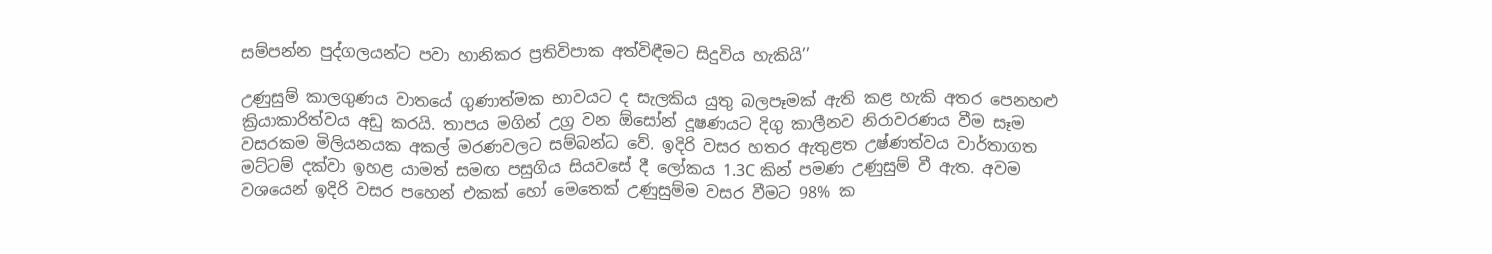සම්පන්න පුද්ගලයන්ට පවා හානිකර ප්‍රතිවිපාක අත්විඳීමට සිදුවිය හැකියි’’

උණුසුම් කාලගුණය වාතයේ ගුණාත්මක භාවයට ද සැලකිය යුතු බලපෑමක් ඇති කළ හැකි අතර පෙනහළු ක්‍රියාකාරිත්වය අඩු කරයි. තාපය මගින් උග්‍ර වන ඕසෝන් දූෂණයට දිගු කාලීනව නිරාවරණය වීම සෑම වසරකම මිලියනයක අකල් මරණවලට සම්බන්ධ වේ. ඉදිරි වසර හතර ඇතුළත උෂ්ණත්වය වාර්තාගත මට්ටම් දක්වා ඉහළ යාමත් සමඟ පසුගිය සියවසේ දී ලෝකය 1.3C කින් පමණ උණුසුම් වී ඇත. අවම වශයෙන් ඉදිරි වසර පහෙන් එකක් හෝ මෙතෙක් උණුසුම්ම වසර වීමට 98% ක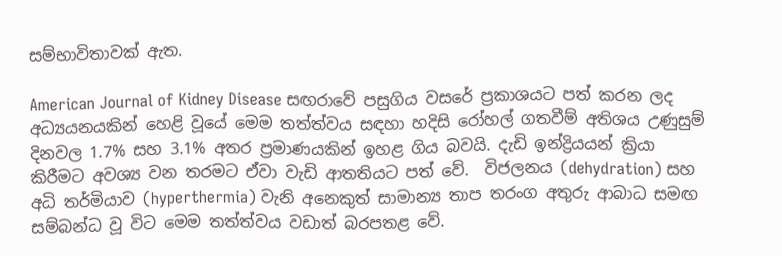සම්භාවිතාවක් ඇත.

American Journal of Kidney Disease සඟරාවේ පසුගිය වසරේ ප්‍රකාශයට පත් කරන ලද අධ්‍යයනයකින් හෙළි වූයේ මෙම තත්ත්වය සඳහා හදිසි රෝහල් ගතවීම් අතිශය උණුසුම් දිනවල 1.7% සහ 3.1% අතර ප්‍රමාණයකින් ඉහළ ගිය බවයි. දැඩි ඉන්ද්‍රියයන් ක්‍රියා කිරීමට අවශ්‍ය වන තරමට ඒවා වැඩි ආතතියට පත් වේ.  විජලනය (dehydration) සහ අධි තර්මියාව (hyperthermia) වැනි අනෙකුත් සාමාන්‍ය තාප තරංග අතුරු ආබාධ සමඟ සම්බන්ධ වූ විට මෙම තත්ත්වය වඩාත් බරපතළ වේ.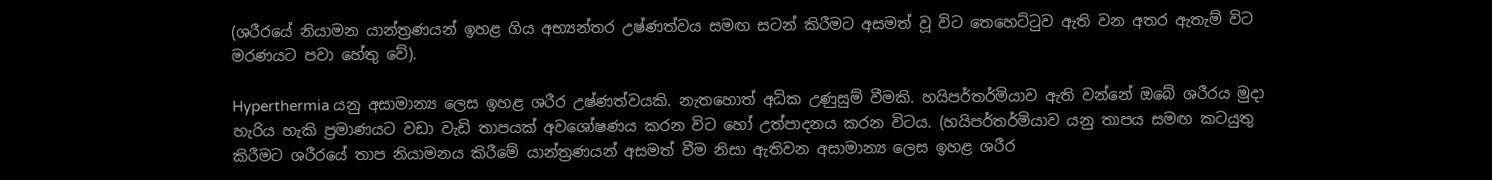(ශරීරයේ නියාමන යාන්ත්‍රණයන් ඉහළ ගිය අභ්‍යන්තර උෂ්ණත්වය සමඟ සටන් කිරීමට අසමත් වූ විට තෙහෙට්ටුව ඇති වන අතර ඇතැම් විට මරණයට පවා හේතු වේ).

Hyperthermia යනු අසාමාන්‍ය ලෙස ඉහළ ශරීර උෂ්ණත්වයකි. නැතහොත් අධික උණුසුම් වීමකි. හයිපර්තර්මියාව ඇති වන්නේ ඔබේ ශරීරය මුදා හැරිය හැකි ප්‍රමාණයට වඩා වැඩි තාපයක් අවශෝෂණය කරන විට හෝ උත්පාදනය කරන විටය. (හයිපර්තර්මියාව යනු තාපය සමඟ කටයුතු කිරීමට ශරීරයේ තාප නියාමනය කිරීමේ යාන්ත්‍රණයන් අසමත් වීම නිසා ඇතිවන අසාමාන්‍ය ලෙස ඉහළ ශරීර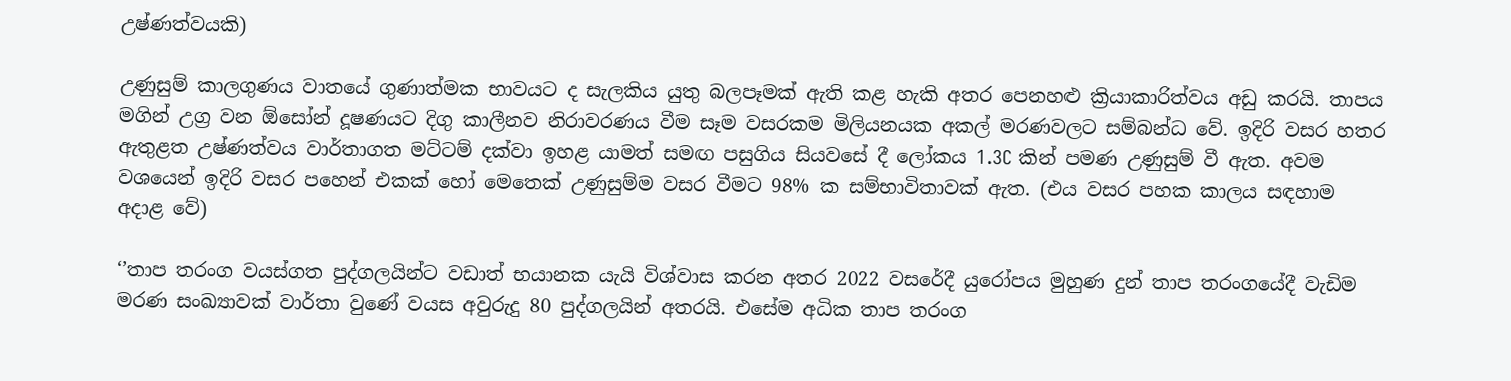උෂ්ණත්වයකි)

උණුසුම් කාලගුණය වාතයේ ගුණාත්මක භාවයට ද සැලකිය යුතු බලපෑමක් ඇති කළ හැකි අතර පෙනහළු ක්‍රියාකාරිත්වය අඩු කරයි. තාපය මගින් උග්‍ර වන ඕසෝන් දූෂණයට දිගු කාලීනව නිරාවරණය වීම සෑම වසරකම මිලියනයක අකල් මරණවලට සම්බන්ධ වේ. ඉදිරි වසර හතර ඇතුළත උෂ්ණත්වය වාර්තාගත මට්ටම් දක්වා ඉහළ යාමත් සමඟ පසුගිය සියවසේ දී ලෝකය 1.3C කින් පමණ උණුසුම් වී ඇත. අවම වශයෙන් ඉදිරි වසර පහෙන් එකක් හෝ මෙතෙක් උණුසුම්ම වසර වීමට 98% ක සම්භාවිතාවක් ඇත. (එය වසර පහක කාලය සඳහාම අදාළ වේ)

‘’තාප තරංග වයස්ගත පුද්ගලයින්ට වඩාත් භයානක යැයි විශ්වාස කරන අතර 2022 වසරේදී යුරෝපය මුහුණ දුන් තාප තරංගයේදී වැඩිම මරණ සංඛ්‍යාවක් වාර්තා වුණේ වයස අවුරුදු 80 පුද්ගලයින් අතරයි. එසේම අධික තාප තරංග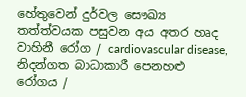හේතුවෙන් දුර්වල සෞඛ්‍ය තත්ත්වයක පසුවන අය අතර හෘද වාහිනී රෝග / cardiovascular disease, නිදන්ගත බාධාකාරී පෙනහළු රෝගය /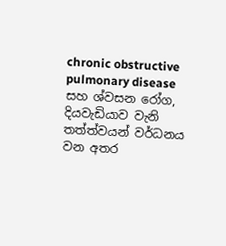chronic obstructive pulmonary disease සහ ශ්වසන රෝග, දියවැඩියාව වැනි තත්ත්වයන් වර්ධනය වන අතර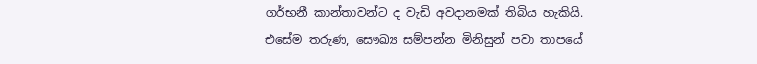ගර්භනී කාන්තාවන්ට ද වැඩි අවදානමක් තිබිය හැකියි. එසේම තරුණ, සෞඛ්‍ය සම්පන්න මිනිසුන් පවා තාපයේ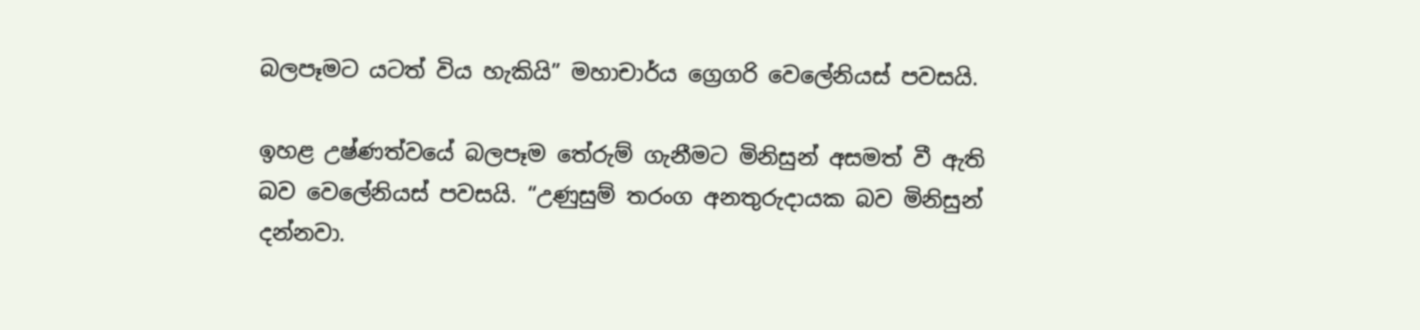බලපෑමට යටත් විය හැකියි” මහාචාර්ය ග්‍රෙගරි වෙලේනියස් පවසයි.

ඉහළ උෂ්ණත්වයේ බලපෑම තේරුම් ගැනීමට මිනිසුන් අසමත් වී ඇති බව වෙලේනියස් පවසයි. “උණුසුම් තරංග අනතුරුදායක බව මිනිසුන් දන්නවා.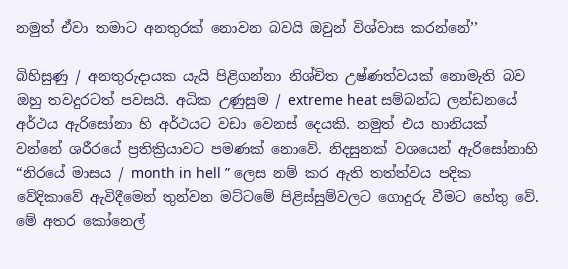නමුත් ඒවා තමාට අනතුරක් නොවන බවයි ඔවුන් විශ්වාස කරන්නේ’’

බිහිසුණු / අනතුරුදායක යැයි පිළිගන්නා නිශ්චිත උෂ්ණත්වයක් නොමැති බව ඔහු තවදුරටත් පවසයි. අධික උණුසුම / extreme heat සම්බන්ධ ලන්ඩනයේ අර්ථය ඇරිසෝනා හි අර්ථයට වඩා වෙනස් දෙයකි. නමුත් එය හානියක් වන්නේ ශරීරයේ ප්‍රතික්‍රියාවට පමණක් නොවේ. නිදසුනක් වශයෙන් ඇරිසෝනාහි “නිරයේ මාසය / month in hell ” ලෙස නම් කර ඇති තත්ත්වය පදික වේදිකාවේ ඇවිදීමෙන් තුන්වන මට්ටමේ පිළිස්සුම්වලට ගොදුරු වීමට හේතු වේ. මේ අතර කෝනෙල්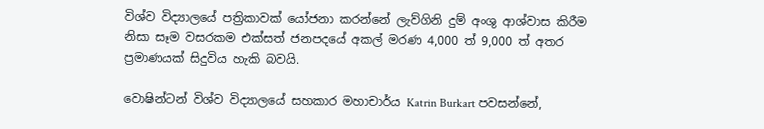විශ්ව විද්‍යාලයේ පත්‍රිකාවක් යෝජනා කරන්නේ ලැව්ගිනි දුම් අංශු ආශ්වාස කිරීම නිසා සෑම වසරකම එක්සත් ජනපදයේ අකල් මරණ 4,000 ත් 9,000 ත් අතර ප්‍රමාණයක් සිදුවිය හැකි බවයි.

වොෂින්ටන් විශ්ව විද්‍යාලයේ සහකාර මහාචාර්ය Katrin Burkart පවසන්නේ,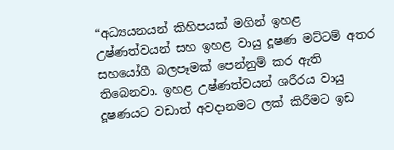“අධ්‍යයනයන් කිහිපයක් මගින් ඉහළ උෂ්ණත්වයන් සහ ඉහළ වායු දූෂණ මට්ටම් අතර සහයෝගී බලපෑමක් පෙන්නුම් කර ඇති තිබෙනවා. ඉහළ උෂ්ණත්වයන් ශරීරය වායු දූෂණයට වඩාත් අවදානමට ලක් කිරීමට ඉඩ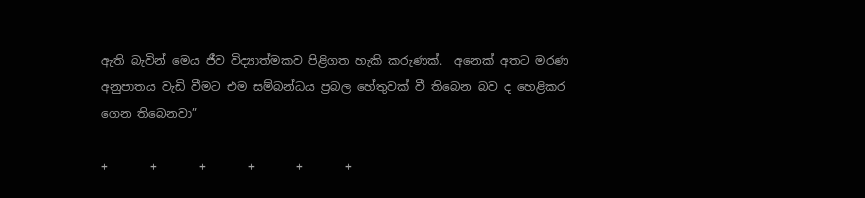ඇති බැවින් මෙය ජීව විද්‍යාත්මකව පිළිගත හැකි කරුණක්.  අනෙක් අතට මරණ අනුපාතය වැඩි වීමට එම සම්බන්ධය ප්‍රබල හේතුවක් වී තිබෙන බව ද හෙළිකර ගෙන තිබෙනවා”

+       +       +       +       +       +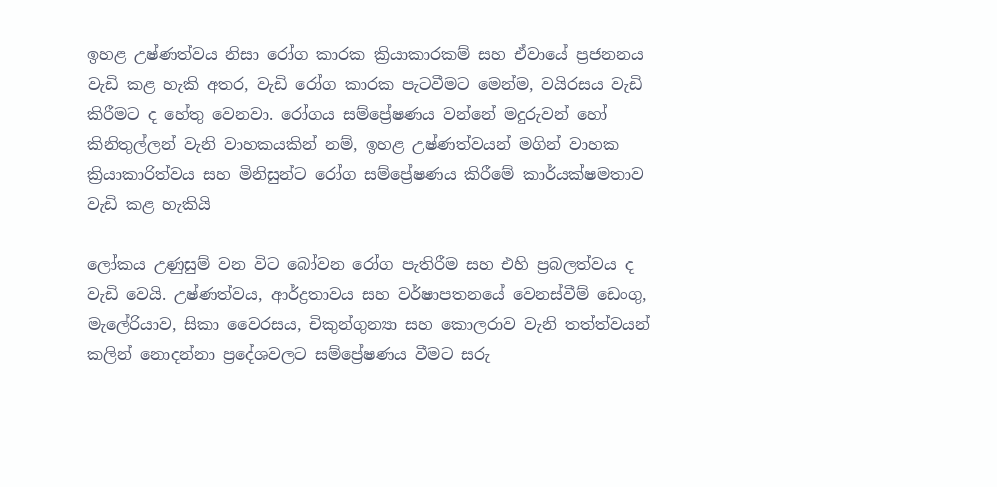ඉහළ උෂ්ණත්වය නිසා රෝග කාරක ක්‍රියාකාරකම් සහ ඒවායේ ප්‍රජනනය වැඩි කළ හැකි අතර, වැඩි රෝග කාරක පැටවීමට මෙන්ම, වයිරසය වැඩි කිරීමට ද හේතු වෙනවා. රෝගය සම්ප්‍රේෂණය වන්නේ මදුරුවන් හෝ කිනිතුල්ලන් වැනි වාහකයකින් නම්, ඉහළ උෂ්ණත්වයන් මගින් වාහක ක්‍රියාකාරිත්වය සහ මිනිසුන්ට රෝග සම්ප්‍රේෂණය කිරීමේ කාර්යක්ෂමතාව වැඩි කළ හැකියි

ලෝකය උණුසුම් වන විට බෝවන රෝග පැතිරීම සහ එහි ප්‍රබලත්වය ද වැඩි වෙයි. උෂ්ණත්වය, ආර්ද්‍රතාවය සහ වර්ෂාපතනයේ වෙනස්වීම් ඩෙංගු, මැලේරියාව, සිකා වෛරසය, චිකුන්ගුන්‍යා සහ කොලරාව වැනි තත්ත්වයන් කලින් නොදන්නා ප්‍රදේශවලට සම්ප්‍රේෂණය වීමට සරු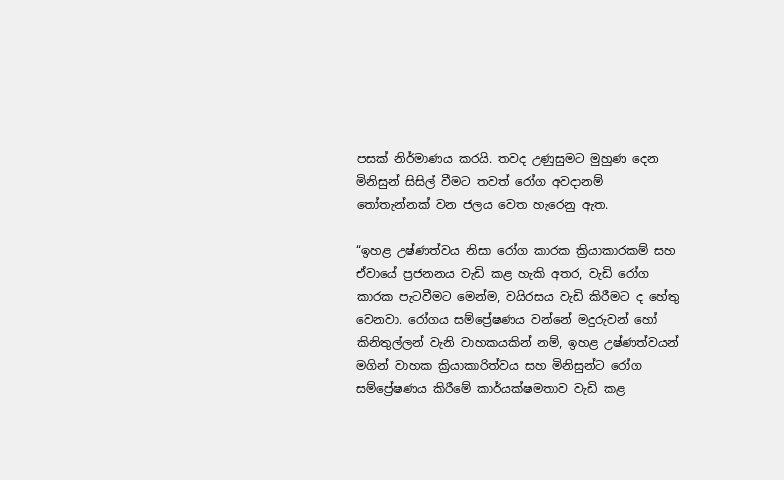පසක් නිර්මාණය කරයි. තවද උණුසුමට මුහුණ දෙන මිනිසුන් සිසිල් වීමට තවත් රෝග අවදානම් තෝතැන්නක් වන ජලය වෙත හැරෙනු ඇත‍.

“ඉහළ උෂ්ණත්වය නිසා රෝග කාරක ක්‍රියාකාරකම් සහ ඒවායේ ප්‍රජනනය වැඩි කළ හැකි අතර, වැඩි රෝග කාරක පැටවීමට මෙන්ම, වයිරසය වැඩි කිරීමට ද හේතු වෙනවා. රෝගය සම්ප්‍රේෂණය වන්නේ මදුරුවන් හෝ කිනිතුල්ලන් වැනි වාහකයකින් නම්, ඉහළ උෂ්ණත්වයන් මගින් වාහක ක්‍රියාකාරිත්වය සහ මිනිසුන්ට රෝග සම්ප්‍රේෂණය කිරීමේ කාර්යක්ෂමතාව වැඩි කළ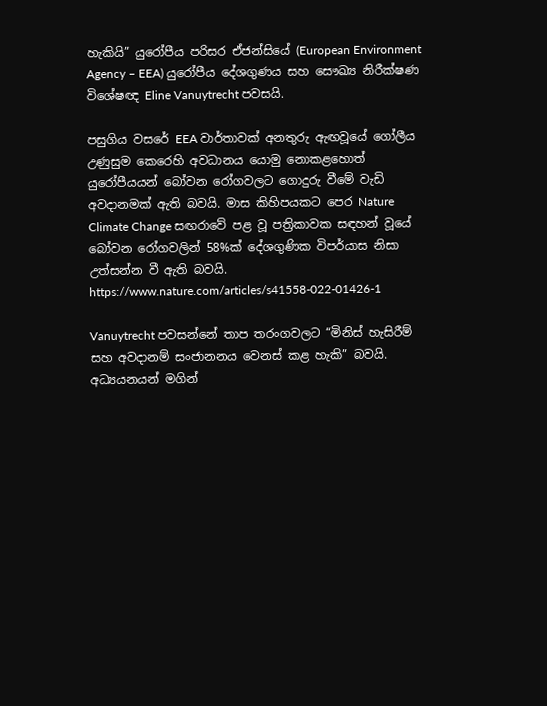හැකියි” යුරෝපීය පරිසර ඒජන්සියේ (European Environment Agency – EEA) යුරෝපීය දේශගුණය සහ සෞඛ්‍ය නිරීක්ෂණ විශේෂඥ Eline Vanuytrecht පවසයි.

පසුගිය වසරේ EEA වාර්තාවක් අනතුරු ඇඟවූයේ ගෝලීය උණුසුම කෙරෙහි අවධානය යොමු නොකළහොත් යුරෝපීයයන් බෝවන රෝගවලට ගොදුරු වීමේ වැඩි අවදානමක් ඇති බවයි. මාස කිහිපයකට පෙර Nature Climate Change සඟරාවේ පළ වූ පත්‍රිකාවක සඳහන් වූයේ බෝවන රෝගවලින් 58%ක් දේශගුණික විපර්යාස නිසා උත්සන්න වී ඇති බවයි. https://www.nature.com/articles/s41558-022-01426-1

Vanuytrecht පවසන්නේ තාප තරංගවලට “මිනිස් හැසිරීම් සහ අවදානම් සංජානනය වෙනස් කළ හැකි” බවයි. අධ්‍යයනයන් මගින්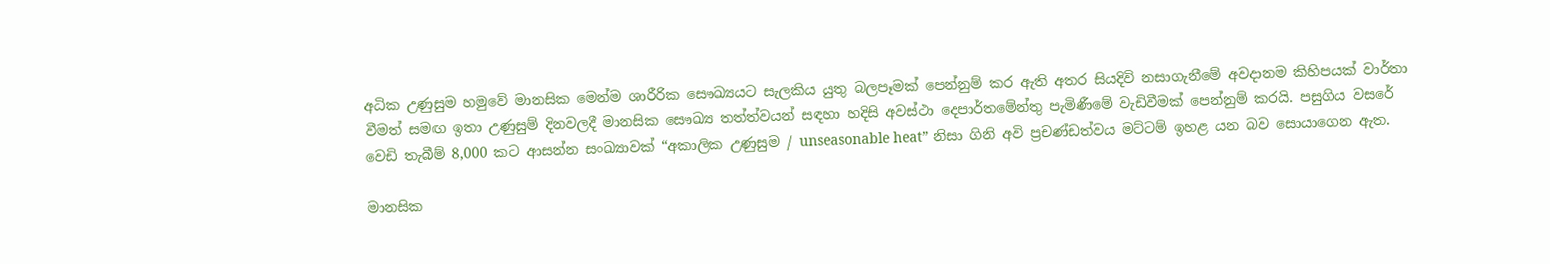අධික උණුසුම හමුවේ මානසික මෙන්ම ශාරීරික සෞඛ්‍යයට සැලකිය යුතු බලපෑමක් පෙන්නුම් කර ඇති අතර සියදිවි නසාගැනීමේ අවදානම කිහිපයක් වාර්තා වීමත් සමඟ ඉතා උණුසුම් දිනවලදී මානසික සෞඛ්‍ය තත්ත්වයන් සඳහා හදිසි අවස්ථා දෙපාර්තමේන්තු පැමිණීමේ වැඩිවීමක් පෙන්නුම් කරයි. පසුගිය වසරේ වෙඩි තැබීම් 8,000 කට ආසන්න සංඛ්‍යාවක් “අකාලික උණුසුම / unseasonable heat” නිසා ගිනි අවි ප්‍රචණ්ඩත්වය මට්ටම් ඉහළ යන බව සොයාගෙන ඇත.

මානසික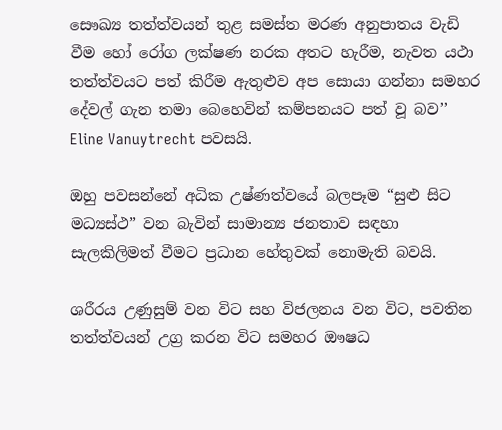සෞඛ්‍ය තත්ත්වයන් තුළ සමස්ත මරණ අනුපාතය වැඩි වීම හෝ රෝග ලක්ෂණ නරක අතට හැරීම, නැවත යථා තත්ත්වයට පත් කිරීම ඇතුළුව අප සොයා ගන්නා සමහර දේවල් ගැන තමා බෙහෙවින් කම්පනයට පත් වූ බව’’ Eline Vanuytrecht පවසයි.

ඔහු පවසන්නේ අධික උෂ්ණත්වයේ බලපෑම “සුළු සිට මධ්‍යස්ථ” වන බැවින් සාමාන්‍ය ජනතාව සඳහා සැලකිලිමත් වීමට ප්‍රධාන හේතුවක් නොමැති බවයි.

ශරීරය උණුසුම් වන විට සහ විජලනය වන විට, පවතින තත්ත්වයන් උග්‍ර කරන විට සමහර ඖෂධ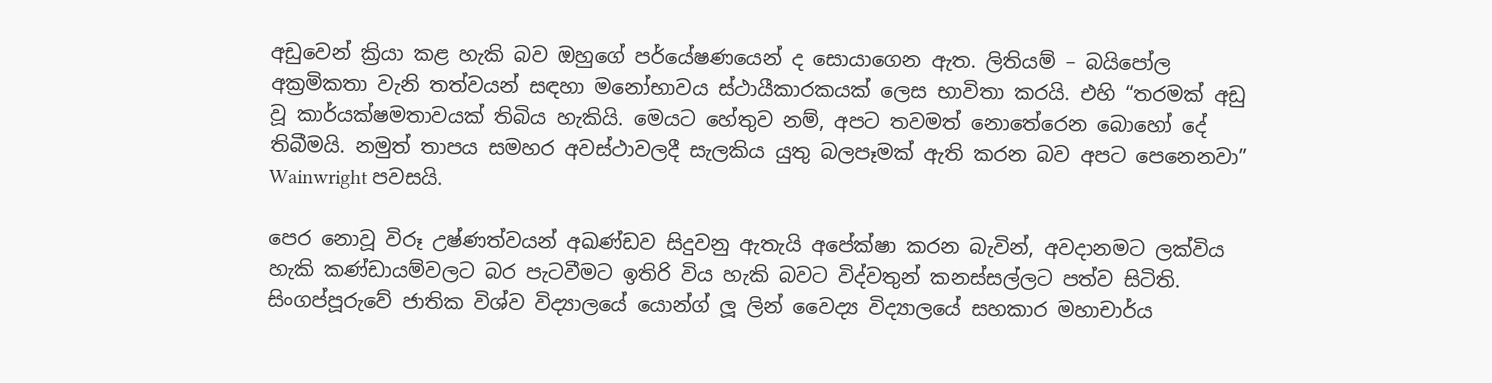අඩුවෙන් ක්‍රියා කළ හැකි බව ඔහුගේ පර්යේෂණයෙන් ද සොයාගෙන ඇත. ලිතියම් – බයිපෝල අක්‍රමිකතා වැනි තත්වයන් සඳහා මනෝභාවය ස්ථායීකාරකයක් ලෙස භාවිතා කරයි. එහි “තරමක් අඩු වූ කාර්යක්ෂමතාවයක් තිබිය හැකියි. මෙයට හේතුව නම්, අපට තවමත් නොතේරෙන බොහෝ දේ තිබීමයි. නමුත් තාපය සමහර අවස්ථාවලදී සැලකිය යුතු බලපෑමක් ඇති කරන බව අපට පෙනෙනවා” Wainwright පවසයි.

පෙර නොවූ විරූ උෂ්ණත්වයන් අඛණ්ඩව සිදුවනු ඇතැයි අපේක්ෂා කරන බැවින්, අවදානමට ලක්විය හැකි කණ්ඩායම්වලට බර පැටවීමට ඉතිරි විය හැකි බවට විද්වතුන් කනස්සල්ලට පත්ව සිටිති. සිංගප්පූරුවේ ජාතික විශ්ව විද්‍යාලයේ යොන්ග් ලූ ලින් වෛද්‍ය විද්‍යාලයේ සහකාර මහාචාර්ය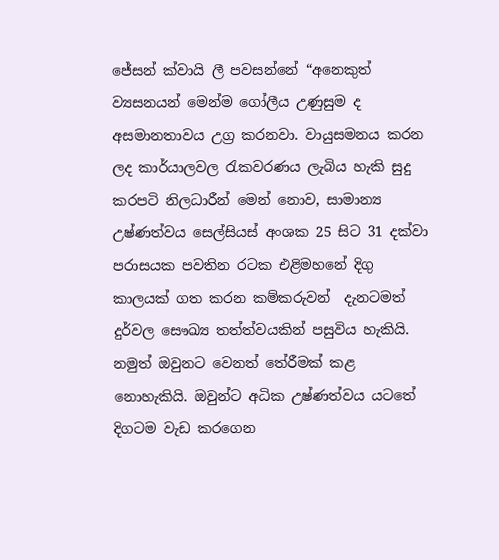ජේසන් ක්වායි ලී පවසන්නේ “අනෙකුත් ව්‍යසනයන් මෙන්ම ගෝලීය උණුසුම ද අසමානතාවය උග්‍ර කරනවා. වායුසමනය කරන ලද කාර්යාලවල රැකවරණය ලැබිය හැකි සුදු කරපටි නිලධාරීන් මෙන් නොව, සාමාන්‍ය උෂ්ණත්වය සෙල්සියස් අංශක 25 සිට 31 දක්වා පරාසයක පවතින රටක එළිමහනේ දිගු කාලයක් ගත කරන කම්කරුවන්  දැනටමත් දුර්වල සෞඛ්‍ය තත්ත්වයකින් පසුවිය හැකියි. නමුත් ඔවුනට වෙනත් තේරීමක් කළ නොහැකියි. ඔවුන්ට අධික උෂ්ණත්වය යටතේ දිගටම වැඩ කරගෙන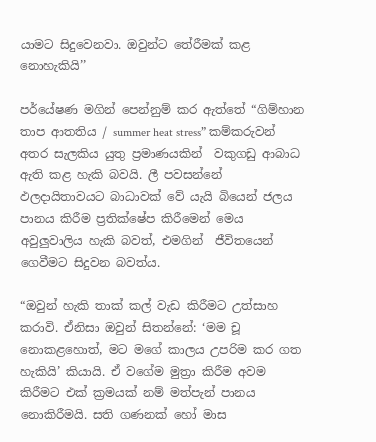යාමට සිදුවෙනවා. ඔවුන්ට තේරීමක් කළ නොහැකියි’’

පර්යේෂණ මගින් පෙන්නුම් කර ඇත්තේ “ගිම්හාන තාප ආතතිය / summer heat stress” කම්කරුවන් අතර සැලකිය යුතු ප්‍රමාණයකින්  වකුගඩු ආබාධ ඇති කළ හැකි බවයි. ලී පවසන්නේ ඵලදායිතාවයට බාධාවක් වේ යැයි බියෙන් ජලය පානය කිරීම ප්‍රතික්ෂේප කිරීමෙන් මෙය අවුලුවාලිය හැකි බවත්, එමගින්  ජීවිතයෙන් ගෙවීමට සිදුවන බවත්ය.

“ඔවුන් හැකි තාක් කල් වැඩ කිරීමට උත්සාහ කරාවි. ඒනිසා ඔවුන් සිතන්නේ: ‘මම චූ නොකළහොත්, මට මගේ කාලය උපරිම කර ගත හැකියි’ කියායි. ඒ වගේම මුත්‍රා කිරීම අවම කිරීමට එක් ක්‍රමයක් නම් මත්පැන් පානය නොකිරීමයි. සති ගණනක් හෝ මාස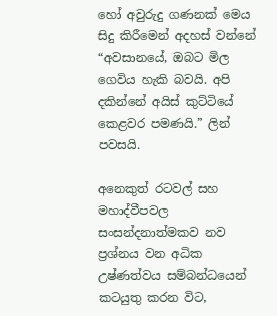හෝ අවුරුදු ගණනක් මෙය සිදු කිරීමෙන් අදහස් වන්නේ “අවසානයේ, ඔබට මිල ගෙවිය හැකි බවයි. අපි දකින්නේ අයිස් කුට්ටියේ කෙළවර පමණයි.” ලින් පවසයි.

අනෙකුත් රටවල් සහ මහාද්වීපවල සංසන්දනාත්මකව නව ප්‍රශ්නය වන අධික උෂ්ණත්වය සම්බන්ධයෙන් කටයුතු කරන විට,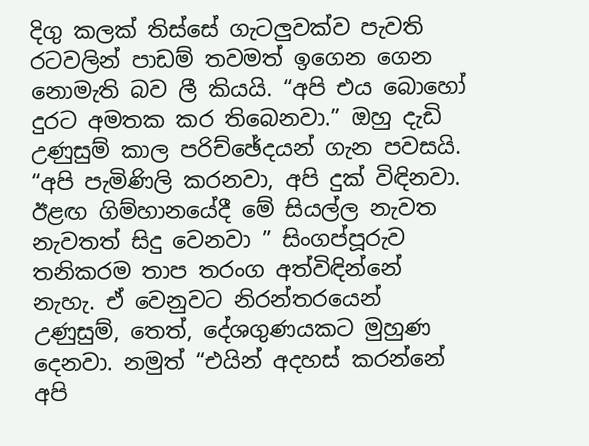දිගු කලක් තිස්සේ ගැටලුවක්ව පැවති රටවලින් පාඩම් තවමත් ඉගෙන ගෙන නොමැති බව ලී කියයි. “අපි එය බොහෝ දුරට අමතක කර තිබෙනවා.” ඔහු දැඩි උණුසුම් කාල පරිච්ඡේදයන් ගැන පවසයි. “අපි පැමිණිලි කරනවා, අපි දුක් විඳිනවා. ඊළඟ ගිම්හානයේදී මේ සියල්ල නැවත නැවතත් සිදු වෙනවා ” සිංගප්පූරුව තනිකරම තාප තරංග අත්විඳින්නේ නැහැ. ඒ වෙනුවට නිරන්තරයෙන් උණුසුම්, තෙත්, දේශගුණයකට මුහුණ දෙනවා. නමුත් “එයින් අදහස් කරන්නේ අපි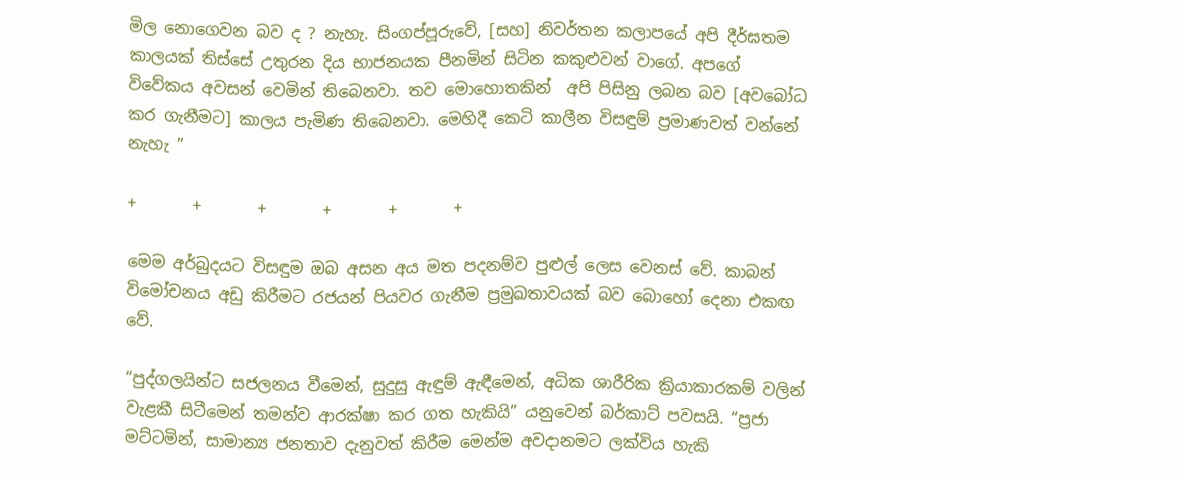මිල නොගෙවන බව ද ? නැහැ. සිංගප්පූරුවේ, [සහ] නිවර්තන කලාපයේ අපි දීර්ඝතම කාලයක් තිස්සේ උතුරන දිය භාජනයක පීනමින් සිටින කකුළුවන් වාගේ. අපගේ විවේකය අවසන් වෙමින් තිබෙනවා. තව මොහොතකින්  අපි පිසිනු ලබන බව [අවබෝධ කර ගැනීමට] කාලය පැමිණ තිබෙනවා. මෙහිදී කෙටි කාලීන විසඳුම් ප්‍රමාණවත් වන්නේ නැහැ ”

+       +       +       +       +       +

මෙම අර්බුදයට විසඳුම ඔබ අසන අය මත පදනම්ව පුළුල් ලෙස වෙනස් වේ. කාබන් විමෝචනය අඩු කිරීමට රජයන් පියවර ගැනීම ප්‍රමුඛතාවයක් බව බොහෝ දෙනා එකඟ වේ.

“පුද්ගලයින්ට සජලනය වීමෙන්, සුදුසු ඇඳුම් ඇඳීමෙන්, අධික ශාරීරික ක්‍රියාකාරකම් වලින් වැළකී සිටීමෙන් තමන්ව ආරක්ෂා කර ගත හැකියි” යනුවෙන් බර්කාට් පවසයි. “ප්‍රජා මට්ටමින්, සාමාන්‍ය ජනතාව දැනුවත් කිරීම මෙන්ම අවදානමට ලක්විය හැකි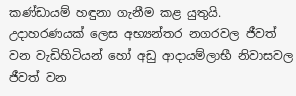කණ්ඩායම් හඳුනා ගැනීම කළ යුතුයි. උදාහරණයක් ලෙස අභ්‍යන්තර නගරවල ජීවත් වන වැඩිහිටියන් හෝ අඩු ආදායම්ලාභී නිවාසවල ජීවත් වන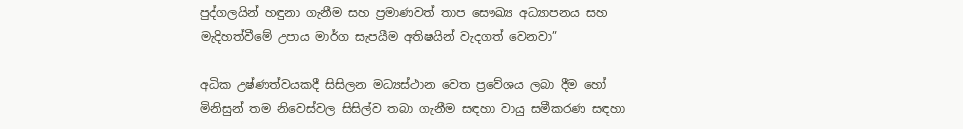පුද්ගලයින් හඳුනා ගැනීම සහ ප්‍රමාණවත් තාප සෞඛ්‍ය අධ්‍යාපනය සහ මැදිහත්වීමේ උපාය මාර්ග සැපයීම අතිෂයින් වැදගත් වෙනවා”

අධික උෂ්ණත්වයකදී සිසිලන මධ්‍යස්ථාන වෙත ප්‍රවේශය ලබා දීම හෝ මිනිසුන් තම නිවෙස්වල සිසිල්ව තබා ගැනීම සඳහා වායු සමීකරණ සඳහා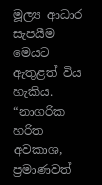මූල්‍ය ආධාර සැපයීම මෙයට ඇතුළත් විය හැකිය. “නාගරික හරිත අවකාශ, ප්‍රමාණවත්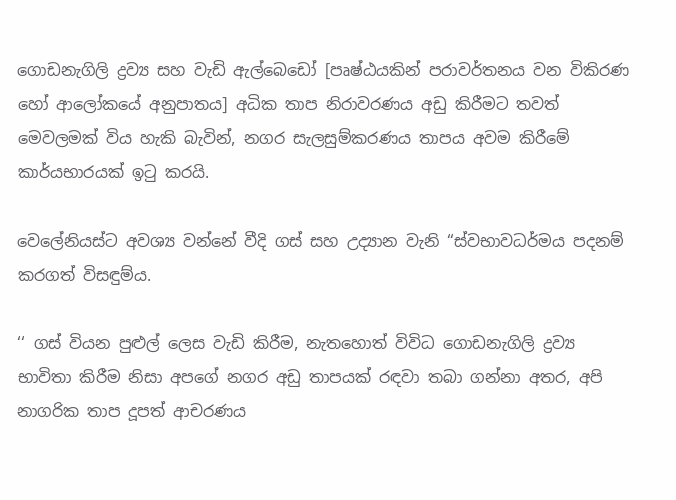ගොඩනැගිලි ද්‍රව්‍ය සහ වැඩි ඇල්බෙඩෝ [පෘෂ්ඨයකින් පරාවර්තනය වන විකිරණ හෝ ආලෝකයේ අනුපාතය] අධික තාප නිරාවරණය අඩු කිරීමට තවත් මෙවලමක් විය හැකි බැවින්, නගර සැලසුම්කරණය තාපය අවම කිරීමේ කාර්යභාරයක් ඉටු කරයි.

වෙලේනියස්ට අවශ්‍ය වන්නේ වීදි ගස් සහ උද්‍යාන වැනි “ස්වභාවධර්මය පදනම් කරගත් විසඳුම්ය.

‘‘ ගස් වියන පුළුල් ලෙස වැඩි කිරීම, නැතහොත් විවිධ ගොඩනැගිලි ද්‍රව්‍ය භාවිතා කිරීම නිසා අපගේ නගර අඩු තාපයක් රඳවා තබා ගන්නා අතර, අපි නාගරික තාප දූපත් ආචරණය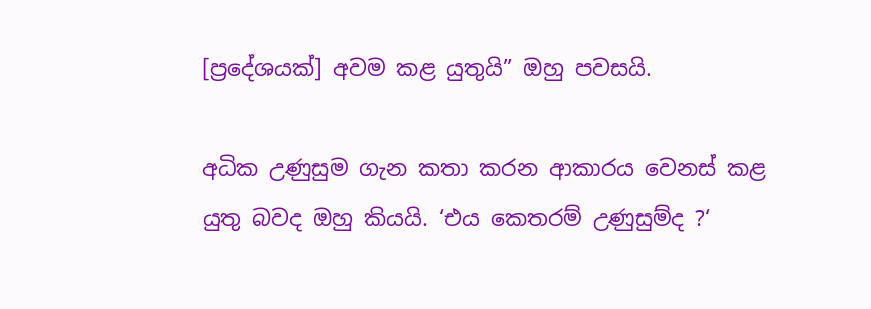[ප්‍රදේශයක්] අවම කළ යුතුයි” ඔහු පවසයි.

අධික උණුසුම ගැන කතා කරන ආකාරය වෙනස් කළ යුතු බවද ඔහු කියයි. ‘එය කෙතරම් උණුසුම්ද ?‘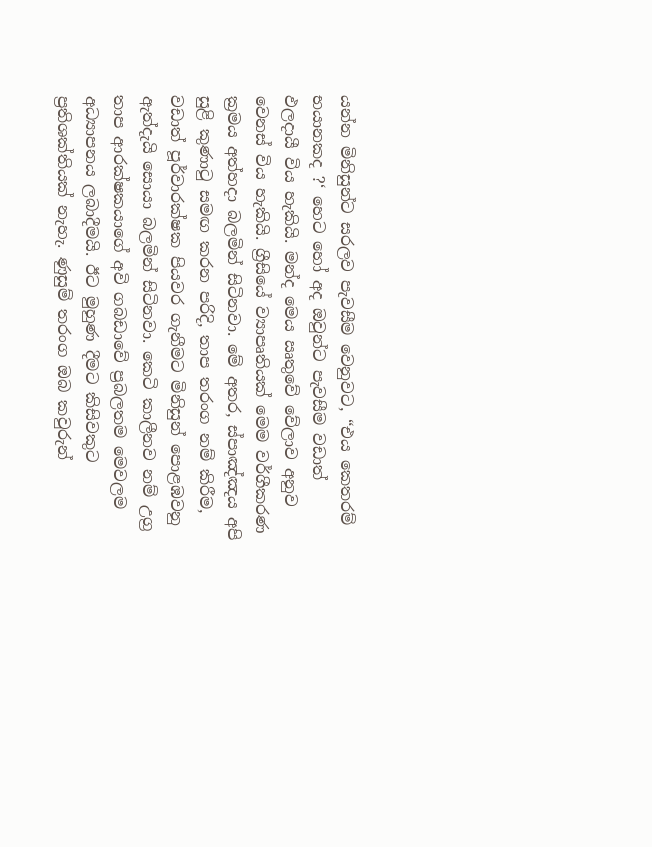යන්න මිනිසුන්ට සරලව පැවසීම වෙනුවට, “එය කෙතරම් භයානකද ?‘ හෙට හෝ අද ඔවුන්ට පැවසීම වඩාත් ඵලදායී විය හැකියි. මන්ද මෙය ඍතුවේ වේලාව අනුව වෙනස් විය හැකියි. ග්‍රීසියේ ව්‍යාපෘතියක් මෙම වර්ගීකරණ ක්‍රමය අත්හදා බලමින් සිටිනවා. මේ අතර, ස්පාඤ්ඤය අපි සුළි කුණාටු සමඟ කරන පරිදි, තාප තරංග නම් කිරීම, වඩාත් පූර්වාරක්ෂක පියවර ගැනීමට මිනිසුන් පොළඹවනු ඇත්දැයි සොයා බලමින් සිටිනවා. කෙටි කාලීනව නම් උග්‍ර තාප ආරක්ෂකයාගේ අවි ගබඩාවේ ප්‍රබලතම මෙවලම අධ්‍යාපනය ලබාදීමයි. ඊට මුහුණ දීමට කිසිවකුට ප්‍රතිශක්තියක් නැහැ. ණුසුම් තරංග ඔබ කවුරුන්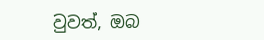වුවත්, ඔබ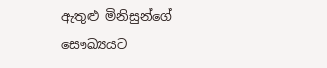ඇතුළු මිනිසුන්ගේ සෞඛ්‍යයට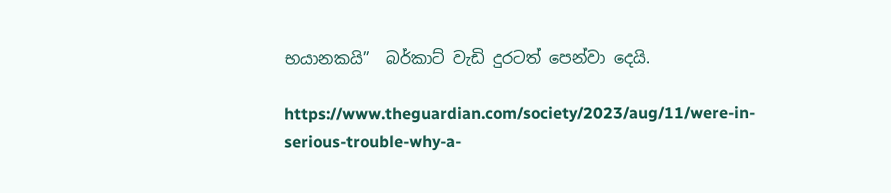භයානකයි”  බර්කාට් වැඩි දුරටත් පෙන්වා දෙයි.

https://www.theguardian.com/society/2023/aug/11/were-in-serious-trouble-why-a-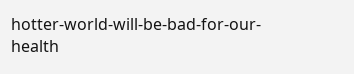hotter-world-will-be-bad-for-our-health